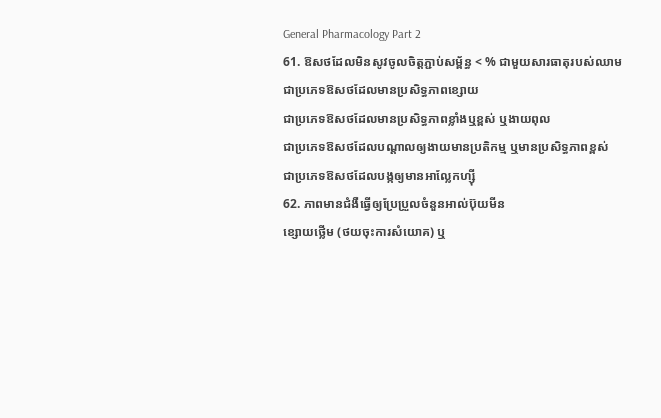General Pharmacology Part 2
61. ឱសថដែលមិនសូវចូលចិត្តភ្ជាប់សម្ព័ន្ធ < % ជាមួយសារធាតុរបស់ឈាម
ជាប្រភេទឱសថដែលមានប្រសិទ្ធភាពខ្សោយ
ជាប្រភេទឱសថដែលមានប្រសិទ្ធភាពខ្លាំងឬខ្ពស់ ឬងាយពុល
ជាប្រភេទឱសថដែលបណ្តាលឲ្យងាយមានប្រតិកម្ម ឬមានប្រសិទ្ធភាពខ្ពស់
ជាប្រភេទឱសថដែលបង្កឲ្យមានអាល្លែកហ្ស៊ី
62. ភាពមានជំងឺធ្វើឲ្យប្រែប្រួលចំនួនអាល់ប៊ុយមីន
ខ្សោយថ្លើម (ថយចុះការសំយោគ) ឬ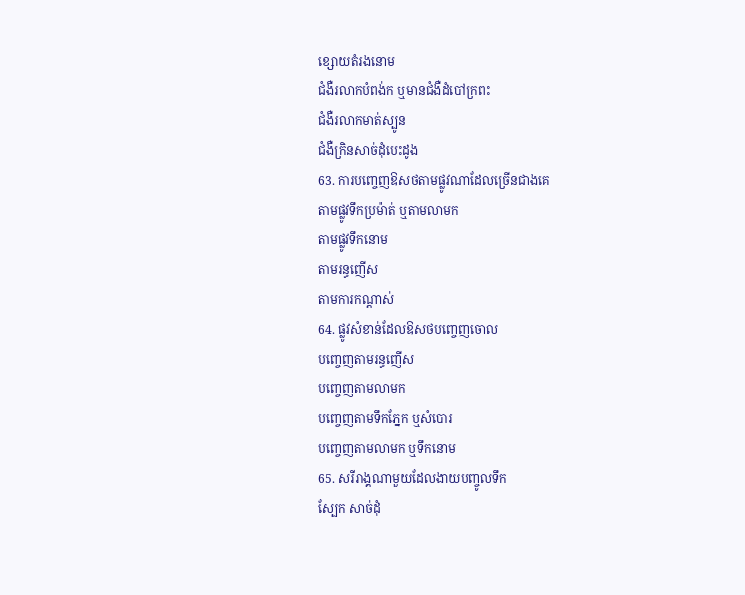ខ្សោយតំរងនោម
ជំងឺរលាកបំពង់ក ឬមានជំងឺដំបៅក្រពះ
ជំងឺរលាកមាត់ស្បូន
ជំងឺក្រិនសាច់ដុំបេះដូង
63. ការបញ្ចេញឱសថតាមផ្លូវណាដែលច្រើនជាងគេ
តាមផ្លូវទឹកប្រម៉ាត់ ឬតាមលាមក
តាមផ្លូវទឹកនោម
តាមរន្ធញើស
តាមការកណ្តាស់
64. ផ្លូវសំខាន់ដែលឱសថបញ្ចេញចោល
បញ្ចេញតាមរន្ធញើស
បញ្ចេញតាមលាមក
បញ្ចេញតាមទឹកភ្នែក ឬសំបោរ
បញ្ចេញតាមលាមក ឬទឹកនោម
65. សរីរាង្គណាមួយដែលងាយបញ្ចូលទឹក
ស្បែក សាច់ដុំ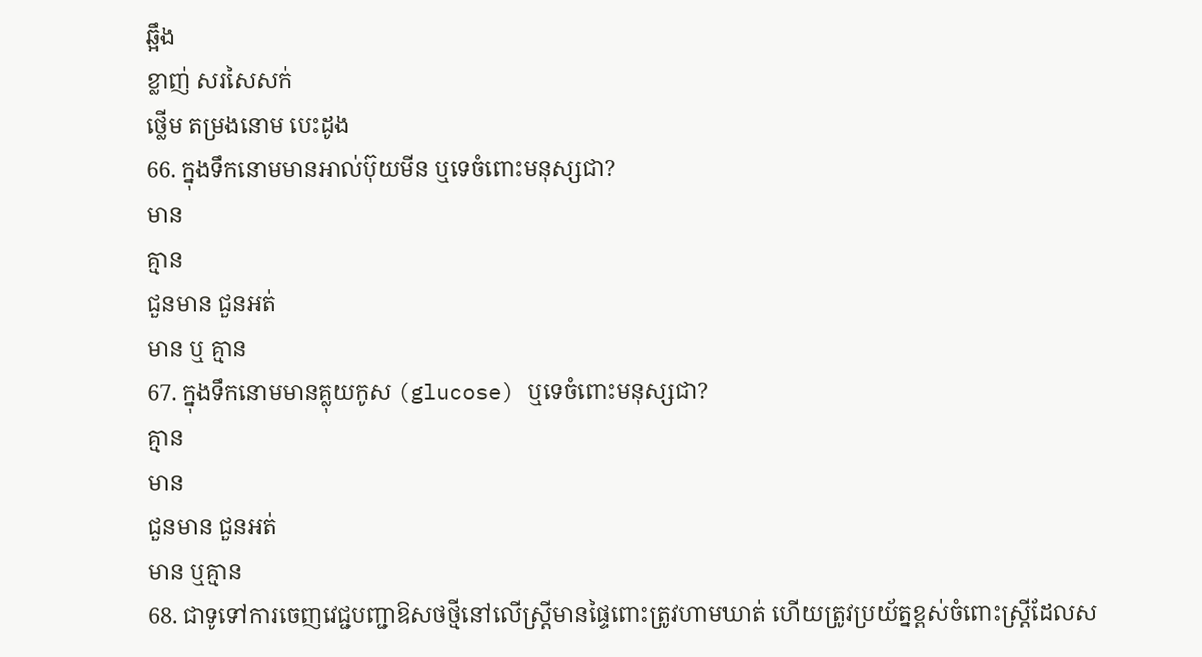ឆ្អឹង
ខ្លាញ់ សរសៃសក់
ថ្លើម តម្រងនោម បេះដូង
66. ក្នុងទឹកនោមមានអាល់ប៊ុយមីន ឬទេចំពោះមនុស្សជា?
មាន
គ្មាន
ជួនមាន ជួនអត់
មាន ឬ គ្មាន
67. ក្នុងទឹកនោមមានគ្លុយកូស (glucose) ឬទេចំពោះមនុស្សជា?
គ្មាន
មាន
ជួនមាន ជួនអត់
មាន ឬគ្មាន
68. ជាទូទៅការចេញវេជ្ជបញ្ជាឱសថថ្មីនៅលើស្រ្តីមានផ្ទៃពោះត្រូវហាមឃាត់ ហើយត្រូវប្រយ័ត្នខ្ពស់ចំពោះស្រ្តីដែលស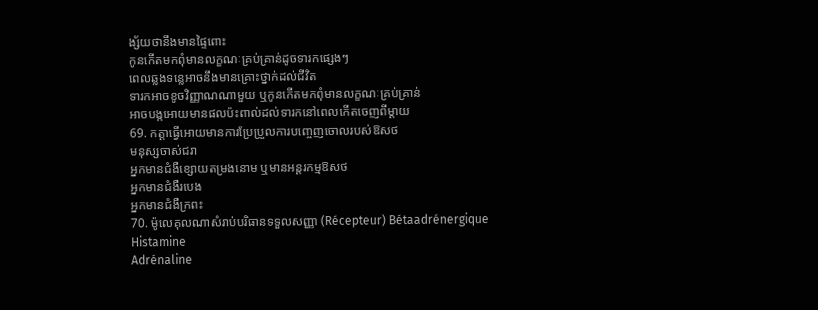ង្ស័យថានឹងមានផ្ទៃពោះ
កូនកើតមកពុំមានលក្ខណៈគ្រប់គ្រាន់ដូចទារកផ្សេងៗ
ពេលឆ្លងទន្លេអាចនឹងមានគ្រោះថ្នាក់ដល់ជីវិត
ទារកអាចខូចវិញ្ញាណណាមួយ ឬកូនកើតមកពុំមានលក្ខណៈគ្រប់គ្រាន់
អាចបង្កអោយមានផលប៉ះពាល់ដល់ទារកនៅពេលកើតចេញពីម្តាយ
69. កត្តាធ្វើអោយមានការប្រែប្រួលការបញ្ចេញចោលរបស់ឱសថ
មនុស្សចាស់ជរា
អ្នកមានជំងឺខ្សោយតម្រងនោម ឬមានអន្តរកម្មឱសថ
អ្នកមានជំងឺរបេង
អ្នកមានជំងឺក្រពះ
70. ម៉ូលេគុលណាសំរាប់បរិធានទទួលសញ្ញា (Récepteur) Bétaadrénergique
Histamine
Adrénaline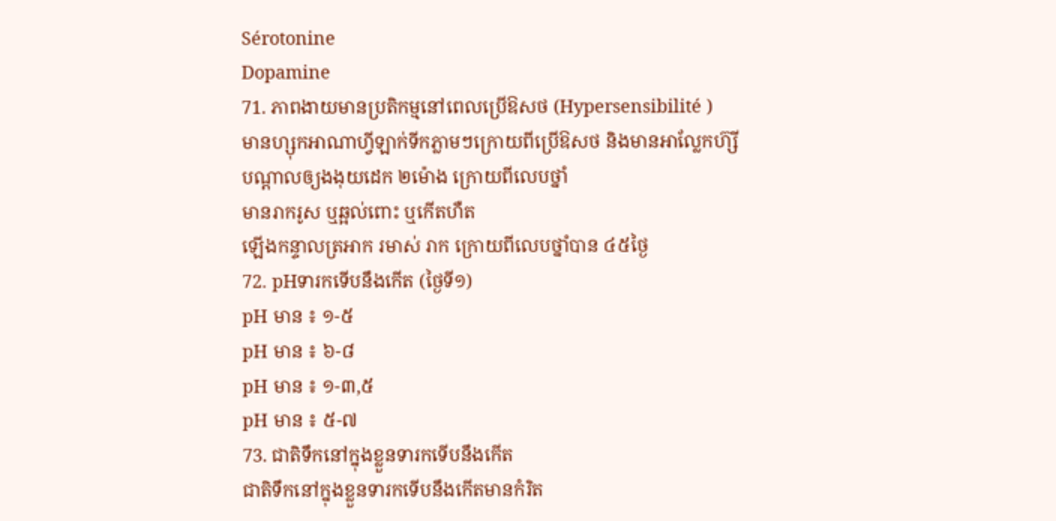Sérotonine
Dopamine
71. ភាពងាយមានប្រតិកម្មនៅពេលប្រើឱសថ (Hypersensibilité )
មានហ្សុកអាណាហ្វីឡាក់ទីកភ្លាមៗក្រោយពីប្រើឱសថ និងមានអាល្លែកហ៊្សី
បណ្តាលឲ្យងងុយដេក ២ម៉ោង ក្រោយពីលេបថ្នាំ
មានរាករូស ឬឆ្អល់ពោះ ឬកើតហឺត
ឡើងកន្ទាលត្រអាក រមាស់ រាក ក្រោយពីលេបថ្នាំបាន ៤៥ថ្ងៃ
72. pHទារកទើបនឹងកើត (ថ្ងៃទី១)
pH មាន ៖ ១-៥
pH មាន ៖ ៦-៨
pH មាន ៖ ១-៣,៥
pH មាន ៖ ៥-៧
73. ជាតិទឹកនៅក្នុងខ្លួនទារកទើបនឹងកើត
ជាតិទឹកនៅក្នុងខ្លួនទារកទើបនឹងកើតមានកំរិត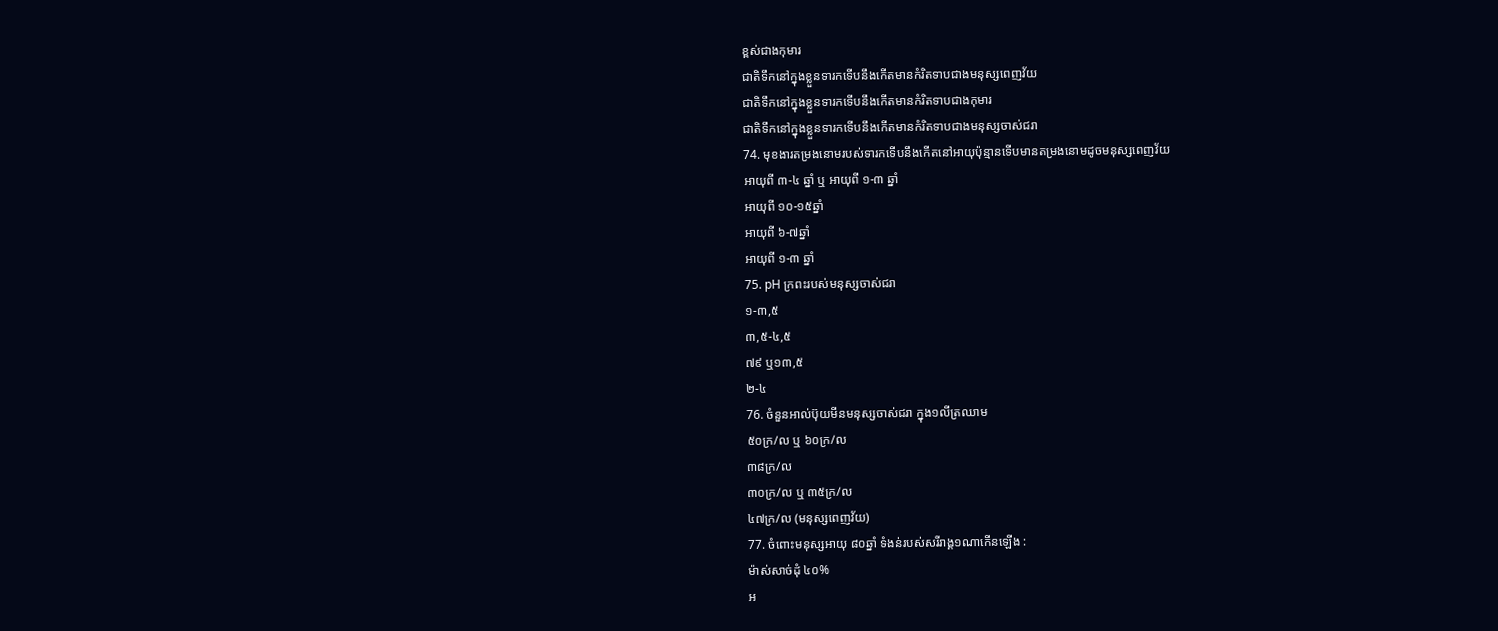ខ្ពស់ជាងកុមារ
ជាតិទឹកនៅក្នុងខ្លួនទារកទើបនឹងកើតមានកំរិតទាបជាងមនុស្សពេញវ័យ
ជាតិទឹកនៅក្នុងខ្លួនទារកទើបនឹងកើតមានកំរិតទាបជាងកុមារ
ជាតិទឹកនៅក្នុងខ្លួនទារកទើបនឹងកើតមានកំរិតទាបជាងមនុស្សចាស់ជរា
74. មុខងារតម្រងនោមរបស់ទារកទើបនឹងកើតនៅអាយុប៉ុន្មានទើបមានតម្រងនោមដូចមនុស្សពេញវ័យ
អាយុពី ៣-៤ ឆ្នាំ ឬ អាយុពី ១-៣ ឆ្នាំ
អាយុពី ១០-១៥ឆ្នាំ
អាយុពី ៦-៧ឆ្នាំ
អាយុពី ១-៣ ឆ្នាំ
75. pH ក្រពះរបស់មនុស្សចាស់ជរា
១-៣,៥
៣,៥-៤,៥
៧៩ ឬ១៣,៥
២-៤
76. ចំនួនអាល់ប៊ុយមីនមនុស្សចាស់ជរា ក្នុង១លីត្រឈាម
៥០ក្រ/ល ឬ ៦០ក្រ/ល
៣៨ក្រ/ល
៣០ក្រ/ល ឬ ៣៥ក្រ/ល
៤៧ក្រ/ល (មនុស្សពេញវ័យ)
77. ចំពោះមនុស្សអាយុ ៨០ឆ្នាំ ទំងន់របស់សរីរាង្គ១ណាកើនឡើង :
ម៉ាស់សាច់ដុំ ៤០%
អ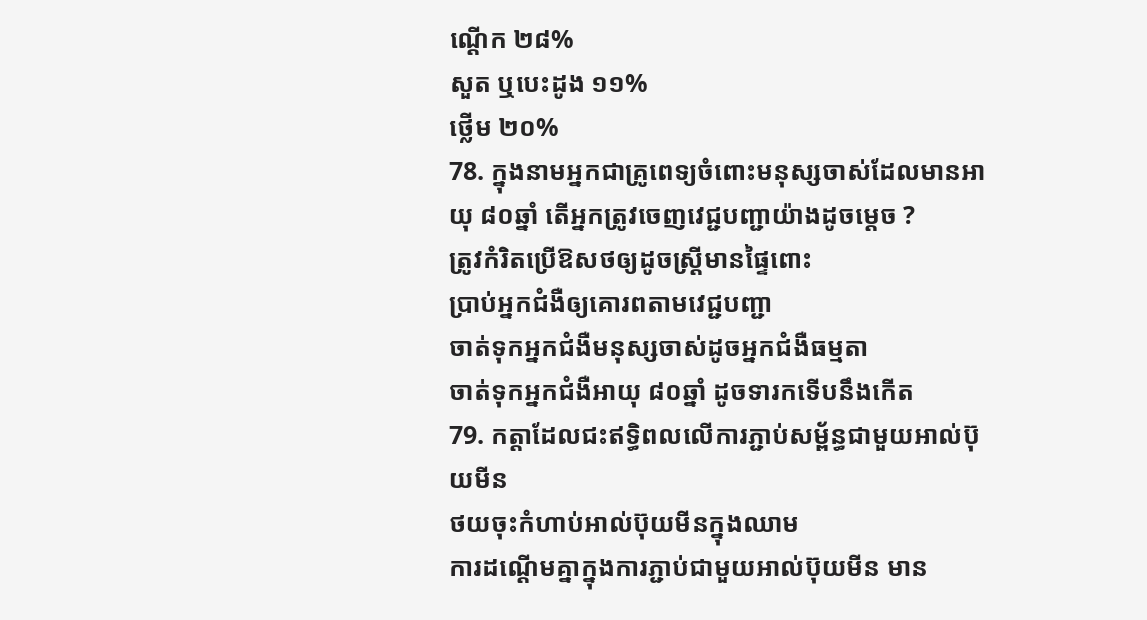ណ្តើក ២៨%
សួត ឬបេះដូង ១១%
ថ្លើម ២០%
78. ក្នុងនាមអ្នកជាគ្រូពេទ្យចំពោះមនុស្សចាស់ដែលមានអាយុ ៨០ឆ្នាំ តើអ្នកត្រូវចេញវេជ្ជបញ្ជាយ៉ាងដូចម្តេច ?
ត្រូវកំរិតប្រើឱសថឲ្យដូចស្រ្តីមានផ្ទៃពោះ
ប្រាប់អ្នកជំងឺឲ្យគោរពតាមវេជ្ជបញ្ជា
ចាត់ទុកអ្នកជំងឺមនុស្សចាស់ដូចអ្នកជំងឺធម្មតា
ចាត់ទុកអ្នកជំងឺអាយុ ៨០ឆ្នាំ ដូចទារកទើបនឹងកើត
79. កត្តាដែលជះឥទ្ធិពលលើការភ្ជាប់សម្ព័ន្ធជាមួយអាល់ប៊ុយមីន
ថយចុះកំហាប់អាល់ប៊ុយមីនក្នុងឈាម
ការដណ្តើមគ្នាក្នុងការភ្ជាប់ជាមួយអាល់ប៊ុយមីន មាន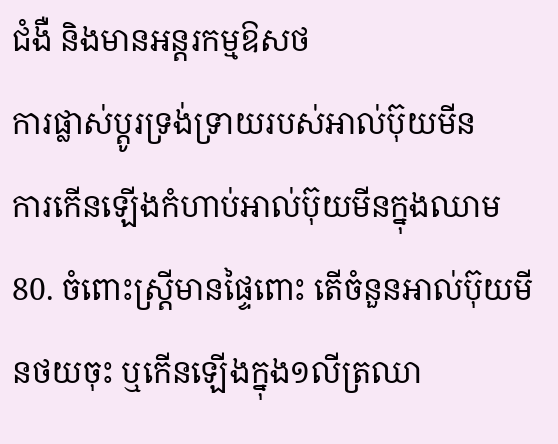ជំងឺ និងមានអន្តរកម្មឱសថ
ការផ្លាស់ប្តូរទ្រង់ទ្រាយរបស់អាល់ប៊ុយមីន
ការកើនឡើងកំហាប់អាល់ប៊ុយមីនក្នុងឈាម
80. ចំពោះស្រ្តីមានផ្ទៃពោះ តើចំនួនអាល់ប៊ុយមីនថយចុះ ឬកើនឡើងក្នុង១លីត្រឈា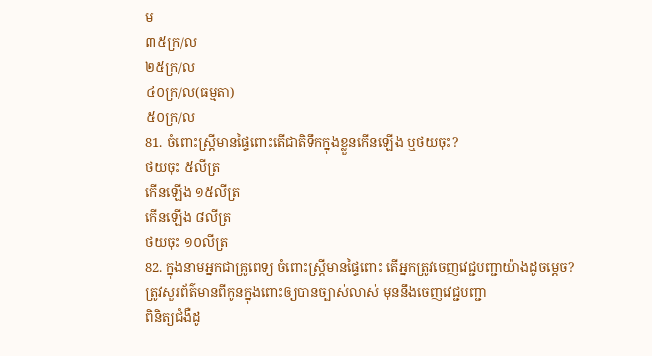ម
៣៥ក្រ/ល
២៥ក្រ/ល
៤០ក្រ/ល(ធម្មតា)
៥០ក្រ/ល
81. ចំពោះស្រ្តីមានផ្ទៃពោះតើជាតិទឹកក្នុងខ្លួនកើនឡើង ឬថយចុះ?
ថយចុះ ៥លីត្រ
កើនឡើង ១៥លីត្រ
កើនឡើង ៨លីត្រ
ថយចុះ ១០លីត្រ
82. ក្នុងនាមអ្នកជាគ្រូពេទ្យ ចំពោះស្រ្តីមានផ្ទៃពោះ តើអ្នកត្រូវចេញវេជ្ជបញ្ជាយ៉ាងដូចម្តេច?
ត្រូវសួរព័ត៌មានពីកូនក្នុងពោះឲ្យបានច្បាស់លាស់ មុននឹងចេញវេជ្ជបញ្ជា
ពិនិត្យជំងឺដូ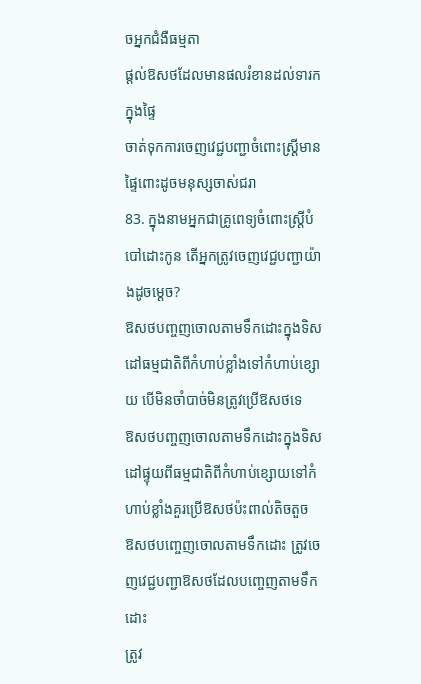ចអ្នកជំងឺធម្មតា
ផ្តល់ឱសថដែលមានផលរំខានដល់ទារកក្នុងផ្ទៃ
ចាត់ទុកការចេញវេជ្ជបញ្ជាចំពោះស្រ្តីមានផ្ទៃពោះដូចមនុស្សចាស់ជរា
83. ក្នុងនាមអ្នកជាគ្រូពេទ្យចំពោះស្រ្តីបំបៅដោះកូន តើអ្នកត្រូវចេញវេជ្ជបញ្ជាយ៉ាងដូចម្តេច?
ឱសថបញ្ចញចោលតាមទឹកដោះក្នុងទិសដៅធម្មជាតិពីកំហាប់ខ្លាំងទៅកំហាប់ខ្សោយ បើមិនចាំបាច់មិនត្រូវប្រើឱសថទេ
ឱសថបញ្ចញចោលតាមទឹកដោះក្នុងទិសដៅផ្ទុយពីធម្មជាតិពីកំហាប់ខ្សោយទៅកំហាប់ខ្លាំងគួរប្រើឱសថប៉ះពាល់តិចតួច
ឱសថបញ្ចេញចោលតាមទឹកដោះ ត្រូវចេញវេជ្ជបញ្ជាឱសថដែលបញ្ចេញតាមទឹកដោះ
ត្រូវ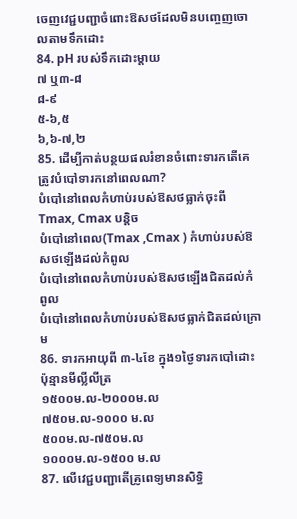ចេញវេជ្ជបញ្ជាចំពោះឱសថដែលមិនបញ្ចេញចោលតាមទឹកដោះ
84. pH របស់ទឹកដោះម្តាយ
៧ ឬ៣-៨
៨-៩
៥-៦,៥
៦,៦-៧,២
85. ដើម្បីកាត់បន្ថយផលរំខានចំពោះទារកតើគេត្រូវបំបៅទារកនៅពេលណា?
បំបៅនៅពេលកំហាប់របស់ឱសថធ្លាក់ចុះពីTmax, Cmax បន្តិច
បំបៅនៅពេល(Tmax ,Cmax ) កំហាប់របស់ឱសថឡើងដល់កំពូល
បំបៅនៅពេលកំហាប់របស់ឱសថឡើងជិតដល់កំពូល
បំបៅនៅពេលកំហាប់របស់ឱសថធ្លាក់ជិតដល់ក្រោម
86. ទារកអាយុពី ៣-៤ខែ ក្នុង១ថ្ងៃទារកបៅដោះប៉ុន្មានមីល្លីលីត្រ
១៥០០ម.ល-២០០០ម.ល
៧៥០ម.ល-១០០០ ម.ល
៥០០ម.ល-៧៥០ម.ល
១០០០ម.ល-១៥០០ ម.ល
87. លើវេជ្ជបញ្ជាតើគ្រូពេទ្យមានសិទ្ធិ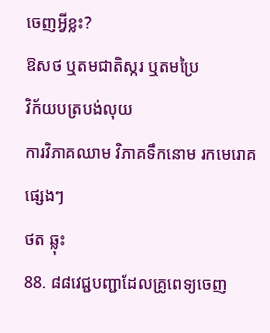ចេញអ្វីខ្លះ?
ឱសថ ឬតមជាតិស្ករ ឬតមប្រៃ
វិក័យបត្របង់លុយ
ការវិភាគឈាម វិភាគទឹកនោម រកមេរោគផេ្សងៗ
ថត ឆ្លុះ
88. ៨៨វេជ្ជបញ្ជាដែលគ្រូពេទ្យចេញ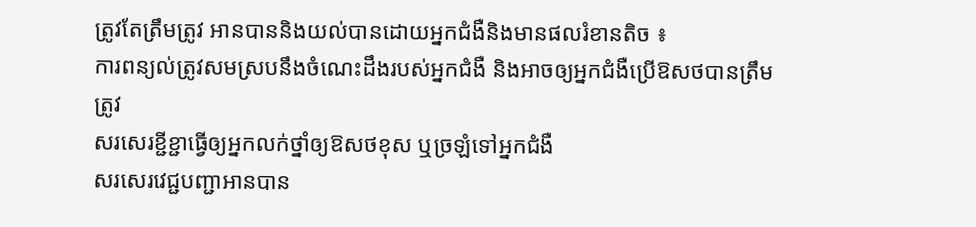ត្រូវតែត្រឹមត្រូវ អានបាននិងយល់បានដោយអ្នកជំងឺនិងមានផលរំខានតិច ៖
ការពន្យល់ត្រូវសមស្របនឹងចំណេះដឹងរបស់អ្នកជំងឺ និងអាចឲ្យអ្នកជំងឺប្រើឱសថបានត្រឹមត្រូវ
សរសេរខ្ជីខ្ជាធ្វើឲ្យអ្នកលក់ថ្នាំឲ្យឱសថខុស ឬច្រឡំទៅអ្នកជំងឺ
សរសេរវេជ្ជបញ្ជាអានបាន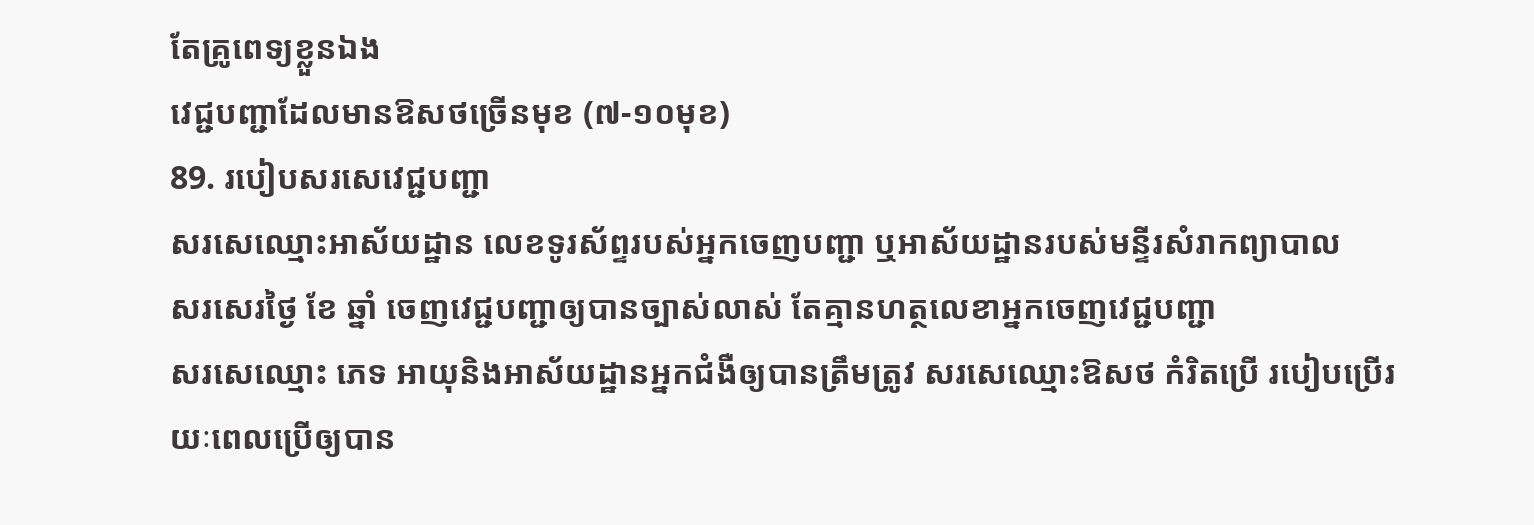តែគ្រូពេទ្យខ្លួនឯង
វេជ្ជបញ្ជាដែលមានឱសថច្រើនមុខ (៧-១០មុខ)
89. របៀបសរសេវេជ្ជបញ្ជា
សរសេឈ្មោះអាស័យដ្ឋាន លេខទូរស័ព្ទរបស់អ្នកចេញបញ្ជា ឬអាស័យដ្ឋានរបស់មន្ទីរសំរាកព្យាបាល
សរសេរថ្ងៃ ខែ ឆ្នាំ ចេញវេជ្ជបញ្ជាឲ្យបានច្បាស់លាស់ តែគ្មានហត្ថលេខាអ្នកចេញវេជ្ជបញ្ជា
សរសេឈ្មោះ ភេទ អាយុនិងអាស័យដ្ឋានអ្នកជំងឺឲ្យបានត្រឹមត្រូវ សរសេឈ្មោះឱសថ កំរិតប្រើ របៀបប្រើរយៈពេលប្រើឲ្យបាន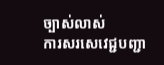ច្បាស់លាស់
ការសរសេវេជ្ជបញ្ជា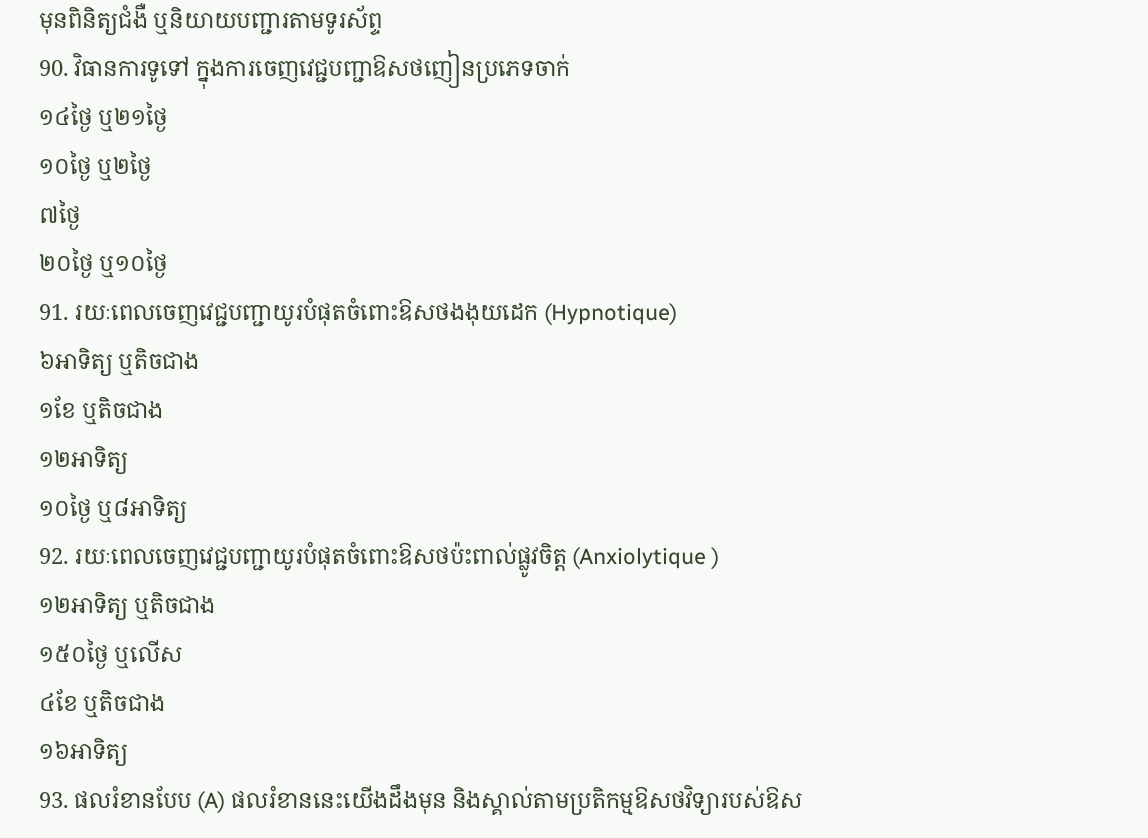មុនពិនិត្យជំងឺ ឬនិយាយបញ្ជារតាមទូរស័ព្ទ
90. វិធានការទូទៅ ក្នុងការចេញវេជ្ជបញ្ជាឱសថញៀនប្រភេទចាក់
១៤ថ្ងៃ ឬ២១ថ្ងៃ
១០ថ្ងៃ ឬ២ថ្ងៃ
៧ថ្ងៃ
២០ថ្ងៃ ឬ១០ថ្ងៃ
91. រយៈពេលចេញវេជ្ជបញ្ជាយូរបំផុតចំពោះឱសថងងុយដេក (Hypnotique)
៦អាទិត្យ ឬតិចជាង
១ខែ ឬតិចជាង
១២អាទិត្យ
១០ថ្ងៃ ឬ៨អាទិត្យ
92. រយៈពេលចេញវេជ្ជបញ្ជាយូរបំផុតចំពោះឱសថប៉ះពាល់ផ្លូវចិត្ត (Anxiolytique )
១២អាទិត្យ ឬតិចជាង
១៥០ថ្ងៃ ឬលើស
៤ខែ ឬតិចជាង
១៦អាទិត្យ
93. ផលរំខានបែប (A) ផលរំខាននេះយើងដឹងមុន និងស្គាល់តាមប្រតិកម្មឱសថវិទ្យារបស់ឱស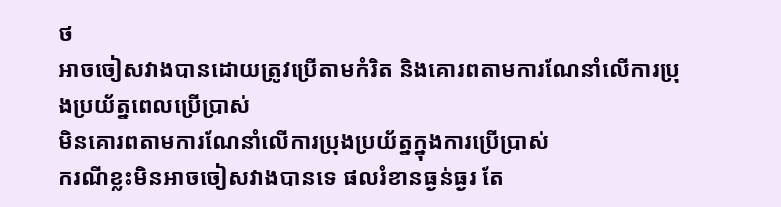ថ
អាចចៀសវាងបានដោយត្រូវប្រើតាមកំរិត និងគោរពតាមការណែនាំលើការប្រុងប្រយ័ត្នពេលប្រើប្រាស់
មិនគោរពតាមការណែនាំលើការប្រុងប្រយ័ត្នក្នុងការប្រើប្រាស់
ករណីខ្លះមិនអាចចៀសវាងបានទេ ផលរំខានធ្ងន់ធ្ងរ តែ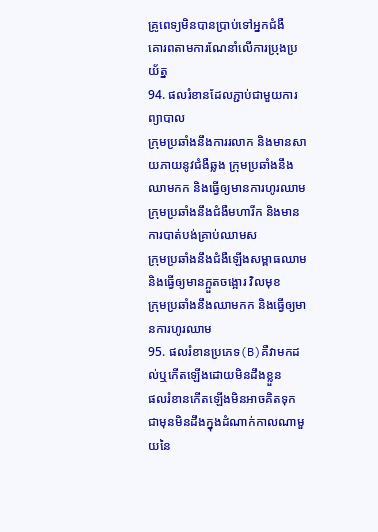គ្រូពេទ្យមិនបានប្រាប់ទៅអ្នកជំងឺ
គោរពតាមការណែនាំលើការប្រុងប្រយ័ត្ន
94. ផលរំខានដែលភ្ជាប់ជាមួយការព្យាបាល
ក្រុមប្រឆាំងនឹងការរលាក និងមានសាយភាយនូវជំងឺឆ្លង ក្រុមប្រឆាំងនឹងឈាមកក និងធ្វើឲ្យមានការហូរឈាម
ក្រុមប្រឆាំងនឹងជំងឺមហារីក និងមានការបាត់បង់គ្រាប់ឈាមស
ក្រុមប្រឆាំងនឹងជំងឺឡើងសម្ពាធឈាម និងធ្វើឲ្យមានក្អួតចង្អោរ វិលមុខ
ក្រុមប្រឆាំងនឹងឈាមកក និងធ្វើឲ្យមានការហូរឈាម
95. ផលរំខានប្រភេទ(B)គឺវាមកដល់ឬកើតឡើងដោយមិនដឹងខ្លួន
ផលរំខានកើតឡើងមិនអាចគិតទុកជាមុនមិនដឹងក្នុងដំណាក់កាលណាមួយនៃ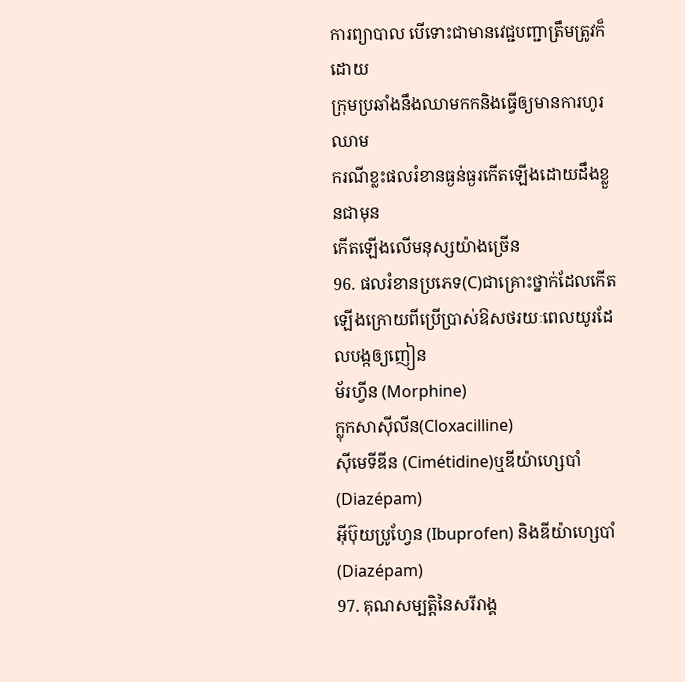ការព្យាបាល បើទោះជាមានវេជ្ជបញ្ជាត្រឹមត្រូវក៏ដោយ
ក្រុមប្រឆាំងនឹងឈាមកកនិងធ្វើឲ្យមានការហូរឈាម
ករណីខ្លះផលរំខានធ្ងន់ធ្ងរកើតឡើងដោយដឹងខ្លួនជាមុន
កើតឡើងលើមនុស្សយ៉ាងច្រើន
96. ផលរំខានប្រភេទ(C)ជាគ្រោះថ្នាក់ដែលកើតឡើងក្រោយពីប្រើប្រាស់ឱសថរយៈពេលយូរដែលបង្កឲ្យញៀន
ម័រហ្វីន (Morphine)
ក្លុកសាស៊ីលីន(Cloxacilline)
ស៊ីមេទីឌីន (Cimétidine)ឬឌីយ៉ាហ្សេបាំ (Diazépam)
អ៊ីប៊ុយប្រូហ្វែន (Ibuprofen) និងឌីយ៉ាហ្សេបាំ (Diazépam)
97. គុណសម្បត្តិនៃសរីរាង្គ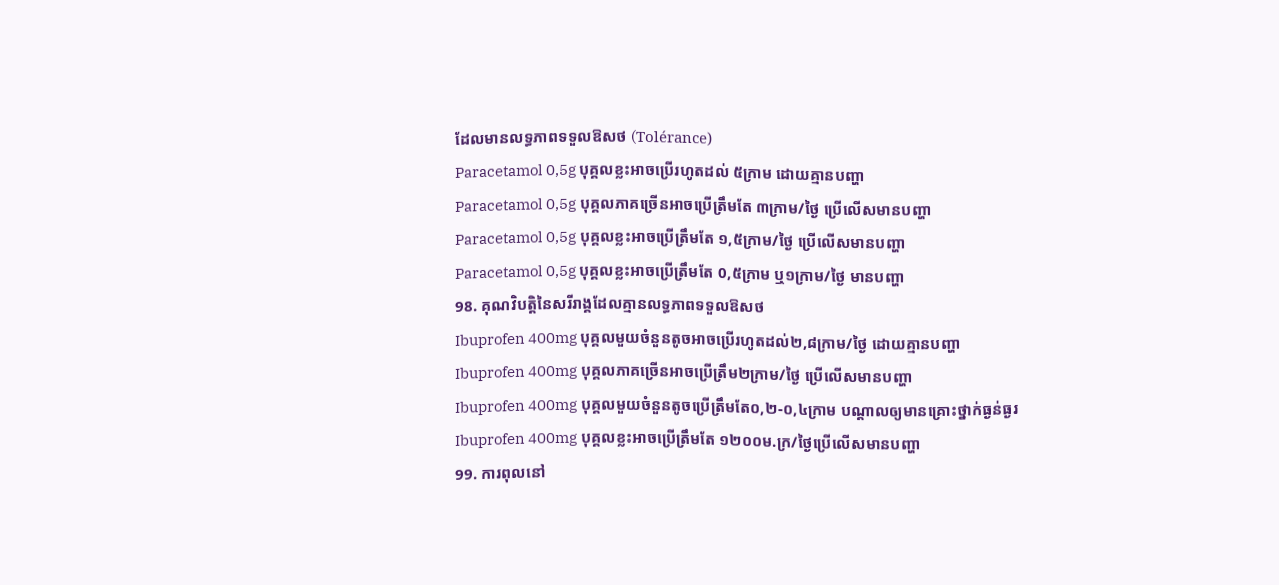ដែលមានលទ្ធភាពទទួលឱសថ (Tolérance)
Paracetamol 0,5g បុគ្គលខ្លះអាចប្រើរហូតដល់ ៥ក្រាម ដោយគ្មានបញ្ហា
Paracetamol 0,5g បុគ្គលភាគច្រើនអាចប្រើត្រឹមតែ ៣ក្រាម/ថ្ងៃ ប្រើលើសមានបញ្ហា
Paracetamol 0,5g បុគ្គលខ្លះអាចប្រើត្រឹមតែ ១,៥ក្រាម/ថ្ងៃ ប្រើលើសមានបញ្ហា
Paracetamol 0,5g បុគ្គលខ្លះអាចប្រើត្រឹមតែ 0,៥ក្រាម ឬ១ក្រាម/ថ្ងៃ មានបញ្ហា
98. គុណវិបត្តិនៃសរីរាង្គដែលគ្មានលទ្ធភាពទទួលឱសថ
Ibuprofen 400mg បុគ្គលមួយចំនួនតូចអាចប្រើរហូតដល់២,៨ក្រាម/ថ្ងៃ ដោយគ្មានបញ្ហា
Ibuprofen 400mg បុគ្គលភាគច្រើនអាចប្រើត្រឹម២ក្រាម/ថ្ងៃ ប្រើលើសមានបញ្ហា
Ibuprofen 400mg បុគ្គលមួយចំនួនតូចប្រើត្រឹមតែ០,២-០,៤ក្រាម បណ្តាលឲ្យមានគ្រោះថ្នាក់ធ្ងន់ធ្ងរ
Ibuprofen 400mg បុគ្គលខ្លះអាចប្រើត្រឹមតែ ១២០០ម.ក្រ/ថ្ងៃប្រើលើសមានបញ្ហា
99. ការពុលនៅ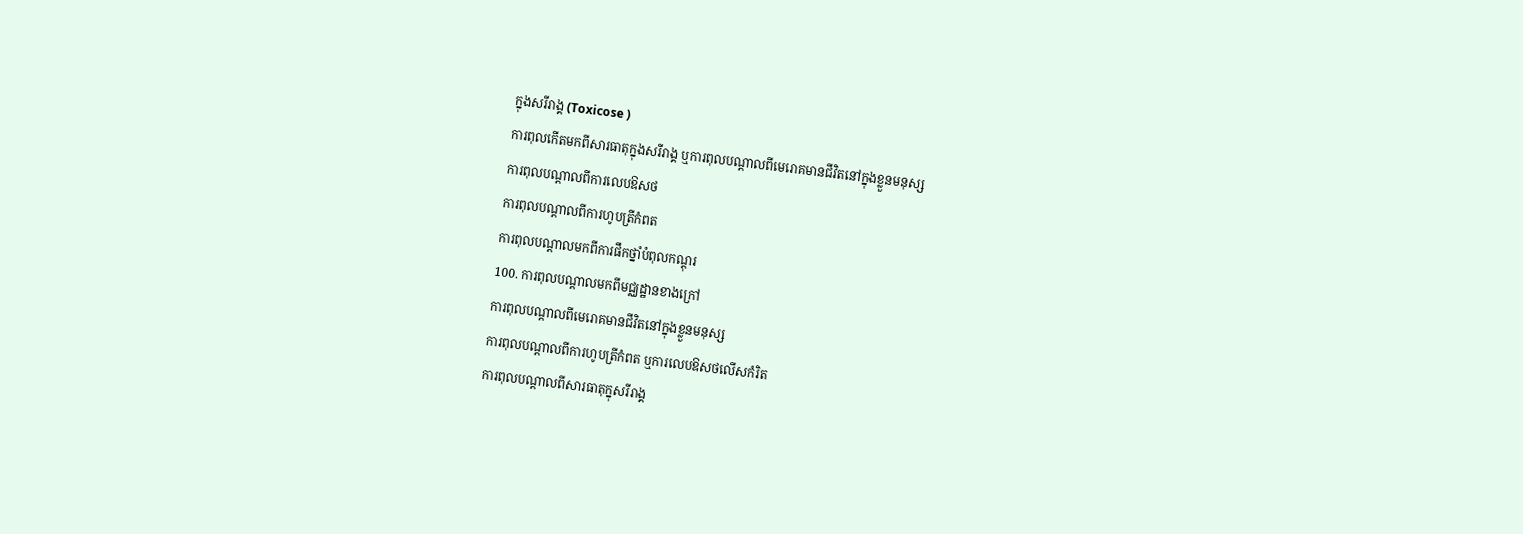ក្នុងសរីរាង្គ (Toxicose )
ការពុលកើតមកពីសារធាតុក្នុងសរីរាង្គ ឬការពុលបណ្តាលពីមេរោគមានជីវិតនៅក្នុងខ្លួនមនុស្ស
ការពុលបណ្តាលពីការលេបឱសថ
ការពុលបណ្តាលពីការហូបត្រីកំពត
ការពុលបណ្តាលមកពីការផឹកថ្នាំបំពុលកណ្តុរ
100. ការពុលបណ្តាលមកពីមជ្ឈដ្ឋានខាងក្រៅ
ការពុលបណ្តាលពីមេរោគមានជីវិតនៅក្នុងខ្លួនមនុស្ស
ការពុលបណ្តាលពីការហូបត្រីកំពត ឬការលេបឱសថលើសកំរិត
ការពុលបណ្តាលពីសារធាតុក្នុសរីរាង្គ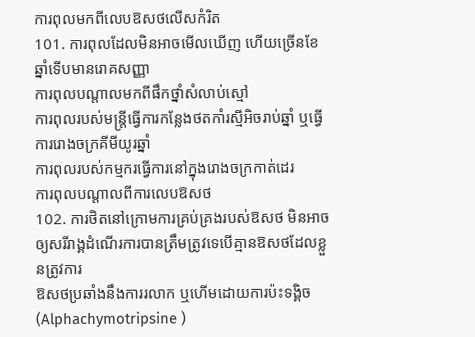ការពុលមកពីលេបឱសថលើសកំរិត
101. ការពុលដែលមិនអាចមើលឃើញ ហើយច្រើនខែឆ្នាំទើបមានរោគសញ្ញា
ការពុលបណ្តាលមកពីផឹកថ្នាំសំលាប់ស្មៅ
ការពុលរបស់មន្ត្រីធ្វើការកន្លែងថតកាំរស្មីអិចរាប់ឆ្នាំ ឬធ្វើការរោងចក្រគីមីយូរឆ្នាំ
ការពុលរបស់កម្មករធ្វើការនៅក្នុងរោងចក្រកាត់ដេរ
ការពុលបណ្ដាលពីការលេបឱសថ
102. ការថិតនៅក្រោមការគ្រប់គ្រងរបស់ឱសថ មិនអាចឲ្យសរីរាង្គដំណើរការបានត្រឹមត្រូវទេបើគ្មានឱសថដែលខ្លួនត្រូវការ
ឱសថប្រឆាំងនឹងការរលាក ឬហើមដោយការប៉ះទង្គិច (Alphachymotripsine )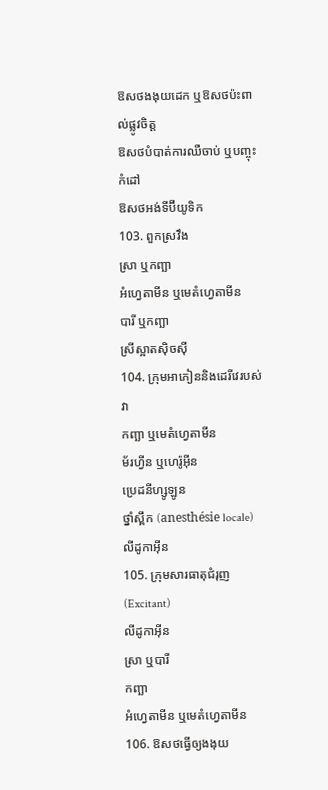ឱសថងងុយដេក ឬឱសថប៉ះពាល់ផ្លូវចិត្ត
ឱសថបំបាត់ការឈឺចាប់ ឬបញ្ចុះកំដៅ
ឱសថអង់ទីប៊ីយូទិក
103. ពួកស្រវឹង
ស្រា ឬកញ្ឆា
អំហ្វេតាមីន ឬមេតំហ្វេតាមីន
បារី ឬកញ្ឆា
ស្រីស្អាតស៊ិចស៊ី
104. ក្រុមអាភៀននិងដេរីវេរបស់វា
កញ្ឆា ឬមេតំហ្វេតាមីន
ម័រហ្វីន ឬហេរ៉ូអ៊ីន
ប្រេដនីហ្សូឡូន
ថ្នាំស្ពឹក (anesthésie locale) លីដូកាអ៊ីន
105. ក្រុមសារធាតុជំរុញ (Excitant)
លីដូកាអ៊ីន
ស្រា ឬបារី
កញ្ឆា
អំហ្វេតាមីន ឬមេតំហ្វេតាមីន
106. ឱសថធ្វើឲ្យងងុយ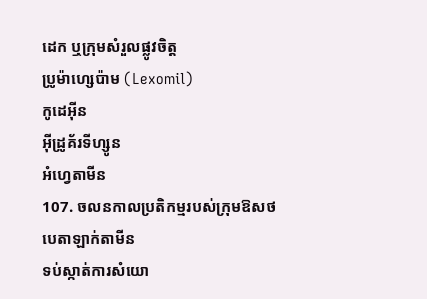ដេក ឬក្រុមសំរួលផ្លូវចិត្ត
ប្រូម៉ាហ្សេប៉ាម (Lexomil)
កូដេអ៊ីន
អ៊ីដ្រូគ័រទីហ្សូន
អំហ្វេតាមីន
107. ចលនកាលប្រតិកម្មរបស់ក្រុមឱសថបេតាឡាក់តាមីន
ទប់ស្កាត់ការសំយោ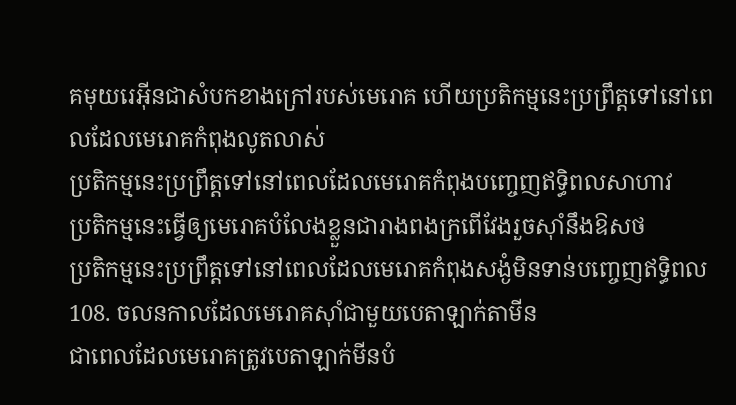គមុយរេអ៊ីនជាសំបកខាងក្រៅរបស់មេរោគ ហើយប្រតិកម្មនេះប្រព្រឹត្តទៅនៅពេលដែលមេរោគកំពុងលូតលាស់
ប្រតិកម្មនេះប្រព្រឹត្តទៅនៅពេលដែលមេរោគកំពុងបញ្ចេញឥទិ្ធពលសាហាវ
ប្រតិកម្មនេះធ្វើឲ្យមេរោគបំលែងខ្លួនជារាងពងក្រពើវែងរួចស៊ាំនឹងឱសថ
ប្រតិកម្មនេះប្រព្រឹត្តទៅនៅពេលដែលមេរោគកំពុងសង្ងំមិនទាន់បញ្ចេញឥទិ្ធពល
108. ចលនកាលដែលមេរោគស៊ាំជាមួយបេតាឡាក់តាមីន
ជាពេលដែលមេរោគត្រូវបេតាឡាក់មីនបំ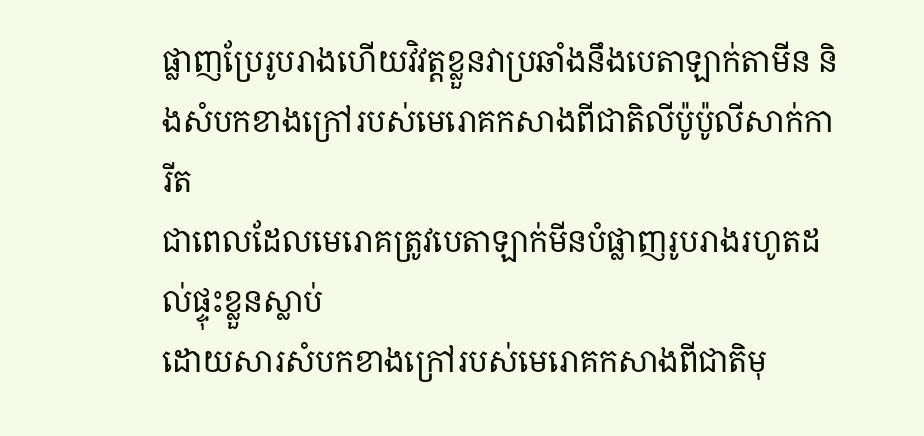ផ្លាញប្រែរូបរាងហើយវិវត្តខ្លួនវាប្រឆាំងនឹងបេតាឡាក់តាមីន និងសំបកខាងក្រៅរបស់មេរោគកសាងពីជាតិលីប៉ូប៉ូលីសាក់ការីត
ជាពេលដែលមេរោគត្រូវបេតាឡាក់មីនបំផ្លាញរូបរាងរហូតដល់ផ្ទុះខ្លួនស្លាប់
ដោយសារសំបកខាងក្រៅរបស់មេរោគកសាងពីជាតិមុ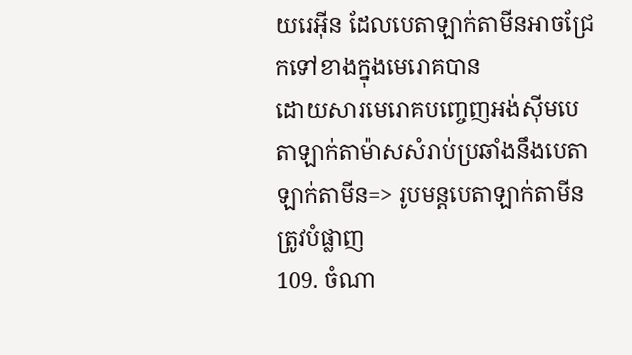យរេអ៊ីន ដែលបេតាឡាក់តាមីនអាចជ្រែកទៅខាងក្នុងមេរោគបាន
ដោយសារមេរោគបញ្ចេញអង់ស៊ីមបេតាឡាក់តាម៉ាសសំរាប់ប្រឆាំងនឹងបេតាឡាក់តាមីន=> រូបមន្តបេតាឡាក់តាមីនត្រូវបំផ្លាញ
109. ចំណា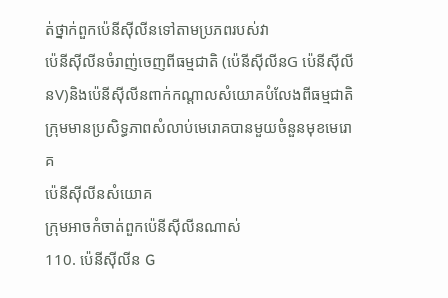ត់ថ្នាក់ពួកប៉េនីស៊ីលីនទៅតាមប្រភពរបស់វា
ប៉េនីស៊ីលីនចំរាញ់ចេញពីធម្មជាតិ (ប៉េនីស៊ីលីនG ប៉េនីស៊ីលីនV)និងប៉េនីស៊ីលីនពាក់កណ្តាលសំយោគបំលែងពីធម្មជាតិ
ក្រុមមានប្រសិទ្ធភាពសំលាប់មេរោគបានមួយចំនួនមុខមេរោគ
ប៉េនីស៊ីលីនសំយោគ
ក្រុមអាចកំចាត់ពួកប៉េនីស៊ីលីនណាស់
110. ប៉េនីស៊ីលីន G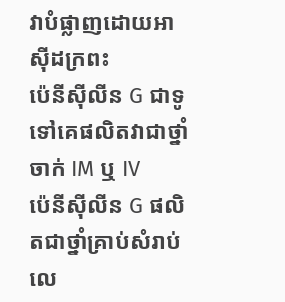វាបំផ្លាញដោយអាស៊ីដក្រពះ
ប៉េនីស៊ីលីន G ជាទូទៅគេផលិតវាជាថ្នាំចាក់ IM ឬ IV
ប៉េនីស៊ីលីន G ផលិតជាថ្នាំគ្រាប់សំរាប់លេ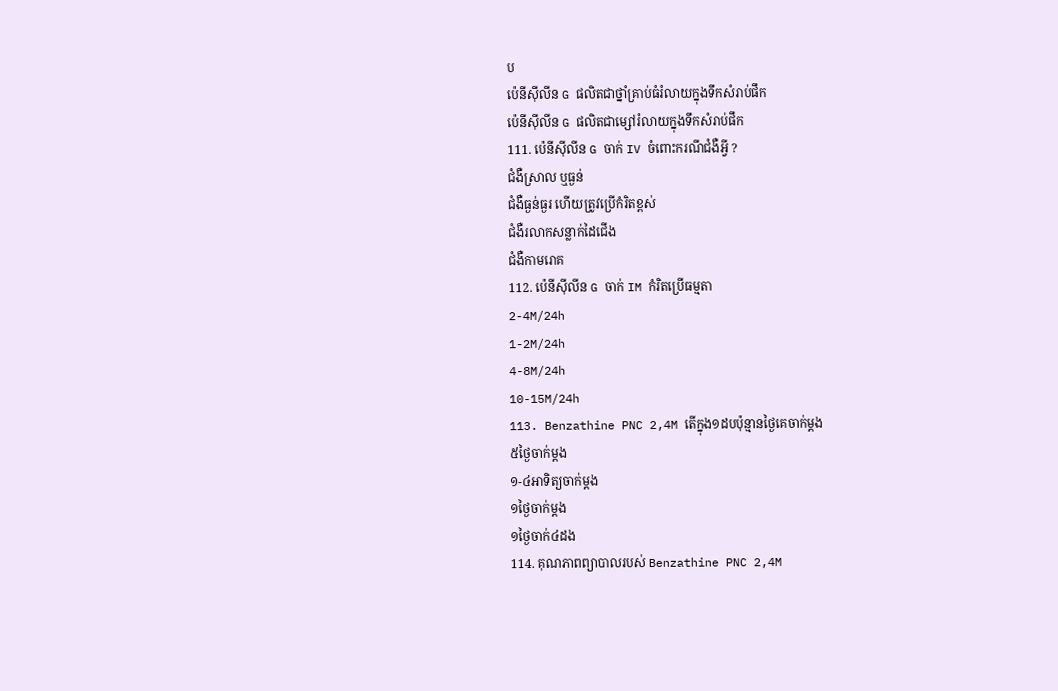ប
ប៉េនីស៊ីលីន G ផលិតជាថ្នាំគ្រាប់ធំរំលាយក្នុងទឹកសំរាប់ផឹក
ប៉េនីស៊ីលីន G ផលិតជាម្សៅរំលាយក្នុងទឹកសំរាប់ផឹក
111. ប៉េនីស៊ីលីន G ចាក់ IV ចំពោះករណីជំងឺអ្វី ?
ជំងឺស្រាល ឬធ្ងន់
ជំងឺធ្ងន់ធ្ងរ ហើយត្រូវប្រើកំរិតខ្ពស់
ជំងឺរលាកសន្លាក់ដៃជើង
ជំងឺកាមរោគ
112. ប៉េនីស៊ីលីន G ចាក់ IM កំរិតប្រើធម្មតា
2-4M/24h
1-2M/24h
4-8M/24h
10-15M/24h
113. Benzathine PNC 2,4M តើក្នុង១ដបប៉ុន្មានថ្ងៃគេចាក់ម្តង
៥ថ្ងៃចាក់ម្តង
១-៤អាទិត្យចាក់ម្តង
១ថ្ងៃចាក់ម្តង
១ថ្ងៃចាក់៤ដង
114. គុណភាពព្យាបាលរបស់ Benzathine PNC 2,4M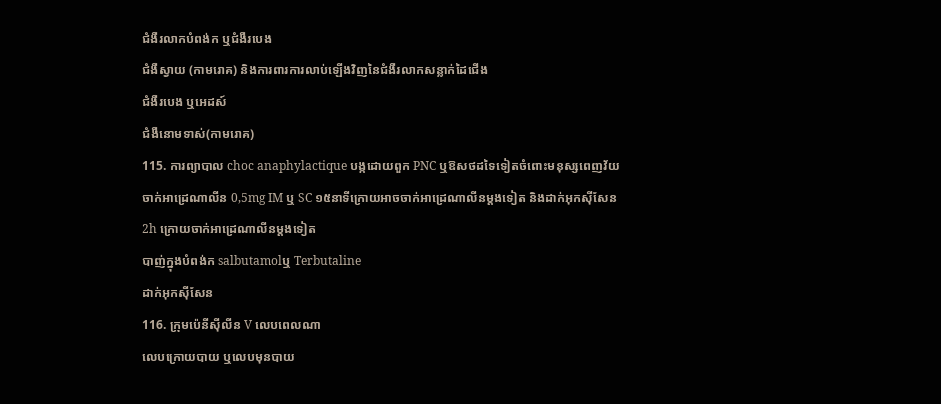ជំងឺរលាកបំពង់ក ឬជំងឺរបេង
ជំងឺស្វាយ (កាមរោគ) និងការពារការលាប់ឡើងវិញនៃជំងឺរលាកសន្លាក់ដៃជើង
ជំងឺរបេង ឬអេដស៍
ជំងឺនោមទាស់(កាមរោគ)
115. ការព្យាបាល choc anaphylactique បង្កដោយពួក PNC ឬឱសថដទៃទៀតចំពោះមនុស្សពេញវ័យ
ចាក់អាដ្រេណាលីន 0,5mg IM ឬ SC ១៥នាទីក្រោយអាចចាក់អាដ្រេណាលីនម្តងទៀត និងដាក់អុកស៊ីសែន
2h ក្រោយចាក់អាដ្រេណាលីនម្តងទៀត
បាញ់ក្នុងបំពង់ក salbutamolឬ Terbutaline
ដាក់អុកស៊ីសែន
116. ក្រុមប៉េនីស៊ីលីន V លេបពេលណា
លេបក្រោយបាយ ឬលេបមុនបាយ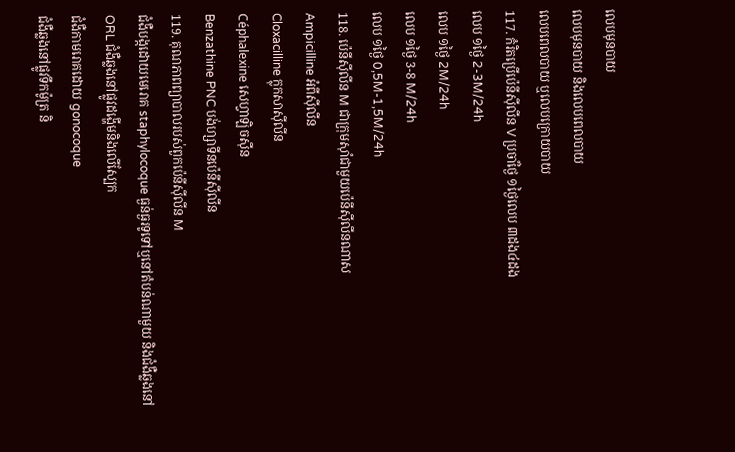លេបមុនបាយ
លេបមុនបាយ និងលេបពេលបាយ
លេបពេលបាយ ឬលេបក្រោយបាយ
117. កំរិតប្រើប៉េនីស៊ីលីន V ប្រចាំថ្ងៃ ១ថ្ងៃលេប ៣ដង៤ដង
លេប ១ថ្ងៃ 2-3M/24h
លេប ១ថ្ងៃ 2M/24h
លេប ១ថ្ងៃ 3-8 M/24h
លេប ១ថ្ងៃ 0,5M-1,5M/24h
118. ប៉េនីស៊ីលីន M ជាក្រុមស៊ាំជាមួយប៉េនីស៊ីលីនណាស
Ampicilline អំពីស៊ីលីន
Cloxacilline ក្លុកសាស៊ីលីន
Céphalexine សេហ្វាឡិចស៊ីន
Benzathine PNC បង់ហ្សាទីនប៉េនីស៊ីលីន
119. គុណភាពព្យាបាលរបស់ពួកប៉េនីស៊ីលីន M
ជំងឺបង្កដោយមេរោគ staphylocoque ធ្ងន់ធ្ងរទូទៅឬនៅតំបន់ណាមួយ និងជំងឺឆ្លងនៅORL ជំងឺឆ្លងនៅផ្លូវដង្ហើមនិងលើស្បែក
ជំងឺកាមរោគដោយ gonocoque
ជំងឺឆ្លងនៅផ្លូវទឹកម៉ូត្រ និ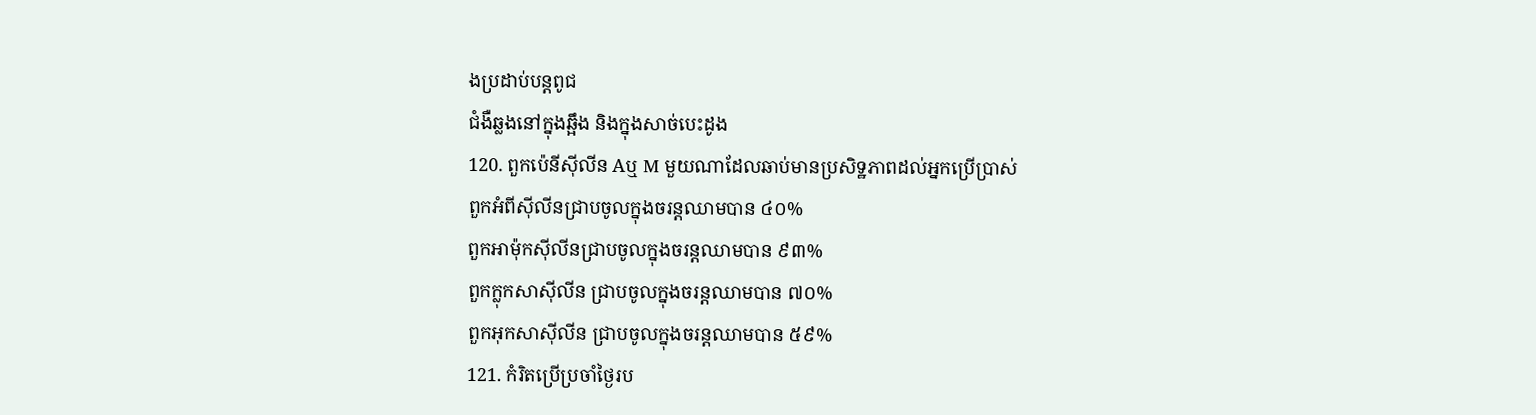ងប្រដាប់បន្តពូជ
ជំងឺឆ្លងនៅក្នុងឆ្អឹង និងក្នុងសាច់បេះដូង
120. ពួកប៉េនីស៊ីលីន Aឬ M មួយណាដែលឆាប់មានប្រសិទ្ឋភាពដល់អ្នកប្រើប្រាស់
ពួកអំពីស៊ីលីនជ្រាបចូលក្នុងចរន្តឈាមបាន ៤០%
ពួកអាម៉ុកស៊ីលីនជ្រាបចូលក្នុងចរន្តឈាមបាន ៩៣%
ពួកក្លុកសាស៊ីលីន ជ្រាបចូលក្នុងចរន្តឈាមបាន ៧០%
ពួកអុកសាស៊ីលីន ជ្រាបចូលក្នុងចរន្តឈាមបាន ៥៩%
121. កំរិតប្រើប្រចាំថ្ងៃរប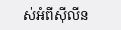ស់អំពីស៊ីលីន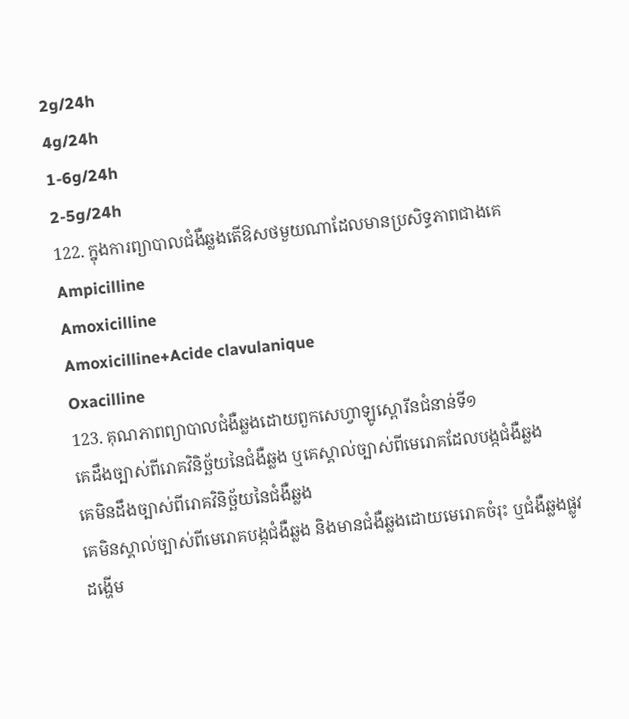2g/24h
4g/24h
1-6g/24h
2-5g/24h
122. ក្នុងការព្យាបាលជំងឺឆ្លងតើឱសថមួយណាដែលមានប្រសិទ្ធភាពជាងគេ
Ampicilline
Amoxicilline
Amoxicilline+Acide clavulanique
Oxacilline
123. គុណភាពព្យាបាលជំងឺឆ្លងដោយពួកសេហ្វាឡូស្ពោរីនជំនាន់ទី១
គេដឹងច្បាស់ពីរោគវិនិច្ឆ័យនៃជំងឺឆ្លង ឬគេស្គាល់ច្បាស់ពីមេរោគដែលបង្កជំងឺឆ្លង
គេមិនដឹងច្បាស់ពីរោគវិនិច្ឆ័យនៃជំងឺឆ្លង
គេមិនស្គាល់ច្បាស់ពីមេរោគបង្កជំងឺឆ្លង និងមានជំងឺឆ្លងដោយមេរោគចំរុះ ឬជំងឺឆ្លងផ្លូវដង្ហើម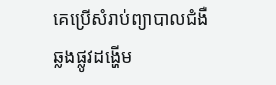គេប្រើសំរាប់ព្យាបាលជំងឺឆ្លងផ្លូវដង្ហើម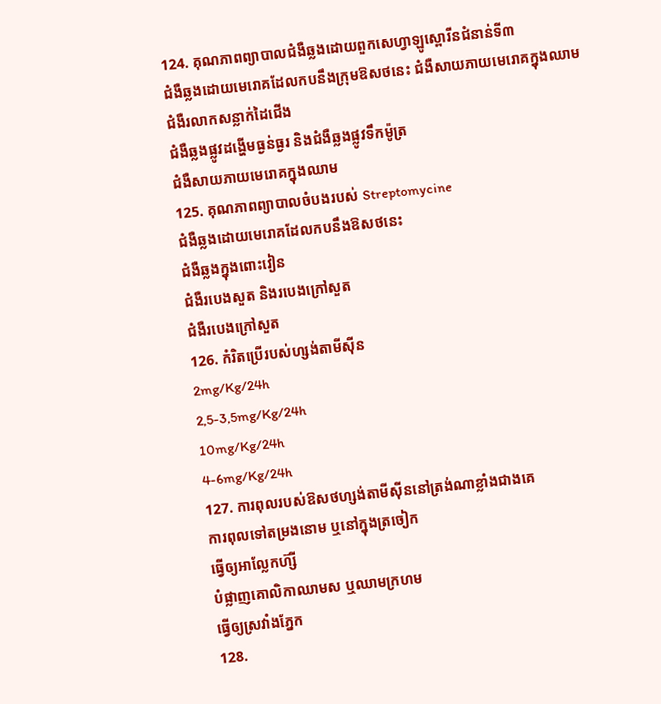124. គុណភាពព្យាបាលជំងឺឆ្លងដោយពួកសេហ្វាឡូស្ពោរីនជំនាន់ទី៣
ជំងឺឆ្លងដោយមេរោគដែលកបនឹងក្រុមឱសថនេះ ជំងឺសាយភាយមេរោគក្នុងឈាម
ជំងឺរលាកសន្លាក់ដៃជើង
ជំងឺឆ្លងផ្លូវដង្ហើមធ្ងន់ធ្ងរ និងជំងឺឆ្លងផ្លូវទឹកម៉ូត្រ
ជំងឺសាយភាយមេរោគក្នុងឈាម
125. គុណភាពព្យាបាលចំបងរបស់ Streptomycine
ជំងឺឆ្លងដោយមេរោគដែលកបនឹងឱសថនេះ
ជំងឺឆ្លងក្នុងពោះវៀន
ជំងឺរបេងសួត និងរបេងក្រៅសួត
ជំងឺរបេងក្រៅសួត
126. កំរិតប្រើរបស់ហ្សង់តាមីស៊ីន
2mg/Kg/24h
2,5-3,5mg/Kg/24h
10mg/Kg/24h
4-6mg/Kg/24h
127. ការពុលរបស់ឱសថហ្សង់តាមីស៊ីននៅត្រង់ណាខ្លាំងជាងគេ
ការពុលទៅតម្រងនោម ឬនៅក្នុងត្រចៀក
ធ្វើឲ្យអាល្លែកហ៊្សី
បំផ្លាញគោលិកាឈាមស ឬឈាមក្រហម
ធ្វើឲ្យស្រវាំងភ្នែក
128.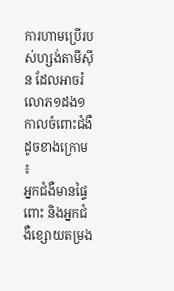ការហាមប្រើរបស់ហ្សង់តាមីស៊ីន ដែលអាចរំលោភ១ដង១កាលចំពោះជំងឺដូចខាងក្រោម ៖
អ្នកជំងឺមានផ្ទៃពោះ និងអ្នកជំងឺខ្សោយតម្រង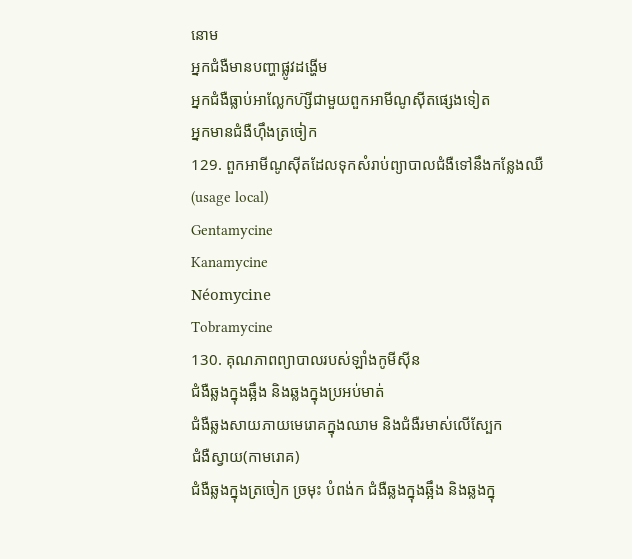នោម
អ្នកជំងឺមានបញ្ហាផ្លូវដង្ហើម
អ្នកជំងឺធ្លាប់អាល្លែកហ៊្សីជាមួយពួកអាមីណូស៊ីតផេ្សងទៀត
អ្នកមានជំងឺហ៊ឹងត្រចៀក
129. ពួកអាមីណូស៊ីតដែលទុកសំរាប់ព្យាបាលជំងឺទៅនឹងកន្លែងឈឺ (usage local)
Gentamycine
Kanamycine
Néomycine
Tobramycine
130. គុណភាពព្យាបាលរបស់ឡាំងកូមីស៊ីន
ជំងឺឆ្លងក្នុងឆ្អឹង និងឆ្លងក្នុងប្រអប់មាត់
ជំងឺឆ្លងសាយភាយមេរោគក្នុងឈាម និងជំងឺរមាស់លើស្បែក
ជំងឺស្វាយ(កាមរោគ)
ជំងឺឆ្លងក្នុងត្រចៀក ច្រមុះ បំពង់ក ជំងឺឆ្លងក្នុងឆ្អឹង និងឆ្លងក្នុ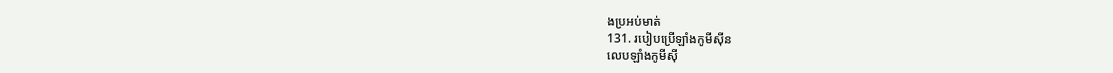ងប្រអប់មាត់
131. របៀបប្រើឡាំងកូមីស៊ីន
លេបឡាំងកូមីស៊ី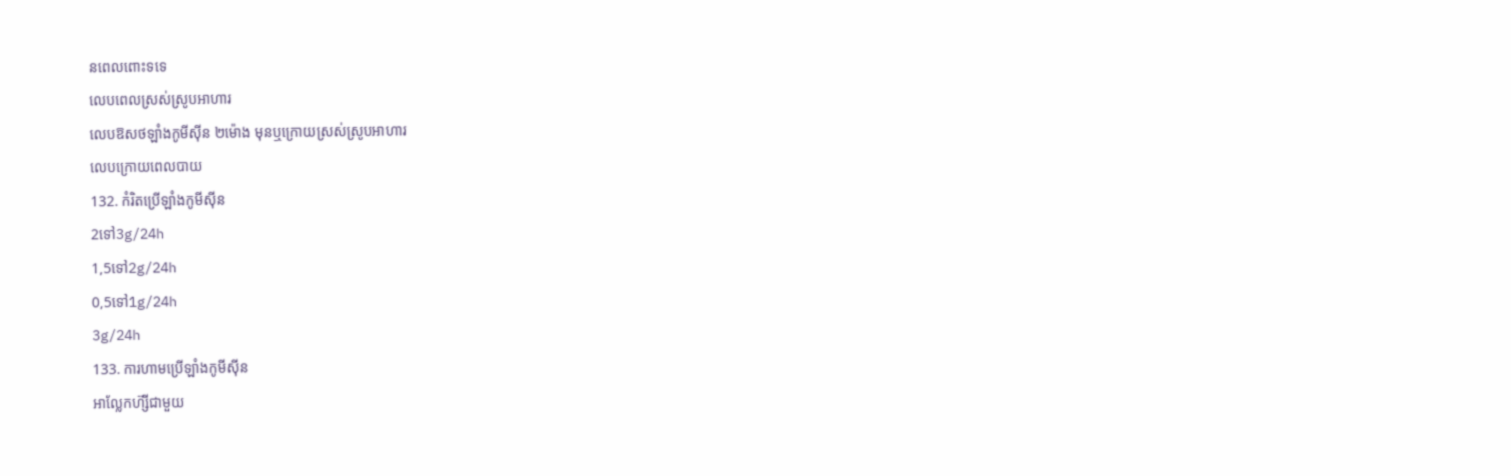នពេលពោះទទេ
លេបពេលស្រស់ស្រូបអាហារ
លេបឱសថឡាំងកូមីស៊ីន ២ម៉ោង មុនឬក្រោយស្រស់ស្រូបអាហារ
លេបក្រោយពេលបាយ
132. កំរិតប្រើឡាំងកូមីស៊ីន
2ទៅ3g/24h
1,5ទៅ2g/24h
0,5ទៅ1g/24h
3g/24h
133. ការហាមប្រើឡាំងកូមីស៊ីន
អាល្លែកហ៊្សីជាមួយ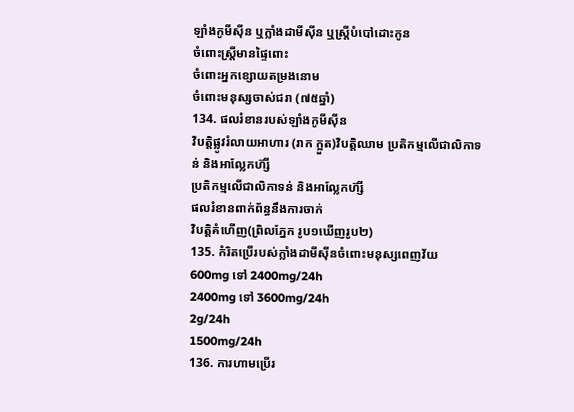ឡាំងកូមីស៊ីន ឬក្លាំងដាមីស៊ីន ឬស្រ្តីបំបៅដោះកូន
ចំពោះស្រ្តីមានផ្ទៃពោះ
ចំពោះអ្នកខ្សោយតម្រងនោម
ចំពោះមនុស្សចាស់ជរា (៧៥ឆ្នាំ)
134. ផលរំខានរបស់ឡាំងកូមីស៊ីន
វិបត្តិផ្លូវរំលាយអាហារ (រាក ក្អួត)វិបត្តិឈាម ប្រតិកម្មលើជាលិកាទន់ និងអាល្លែកហ៊្សី
ប្រតិកម្មលើជាលិកាទន់ និងអាល្លែកហ៊្សី
ផលរំខានពាក់ព័ន្ធនឹងការចាក់
វិបត្តិគំហើញ(ព្រិលភែ្នក រូប១ឃើញរូប២)
135. កំរិតប្រើរបស់ក្លាំងដាមីស៊ីនចំពោះមនុស្សពេញវ័យ
600mg ទៅ 2400mg/24h
2400mg ទៅ 3600mg/24h
2g/24h
1500mg/24h
136. ការហាមប្រើរ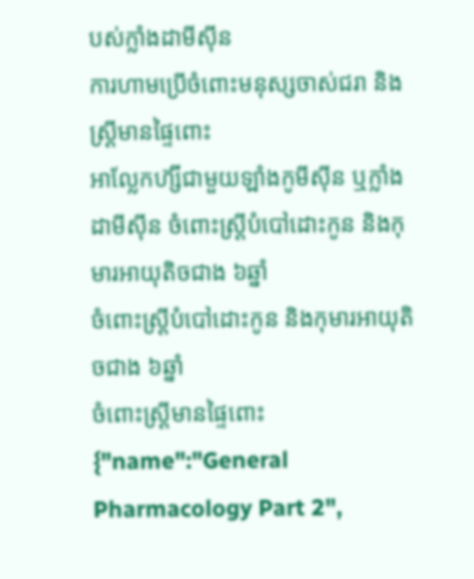បស់ក្លាំងដាមីស៊ីន
ការហាមប្រើចំពោះមនុស្សចាស់ជរា និងស្រ្តីមានផ្ទៃពោះ
អាល្លែកហ៊្សីជាមួយឡាំងកូមីស៊ីន ឬក្លាំងដាមីស៊ីន ចំពោះស្រ្តីបំបៅដោះកូន និងកុមារអាយុតិចជាង ៦ឆ្នាំ
ចំពោះស្រ្តីបំបៅដោះកូន និងកុមារអាយុតិចជាង ៦ឆ្នាំ
ចំពោះស្រ្តីមានផ្ទៃពោះ
{"name":"General Pharmacology Part 2",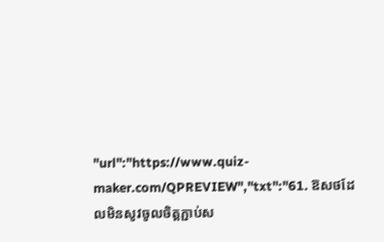"url":"https://www.quiz-maker.com/QPREVIEW","txt":"61. ឱសថដែលមិនសូវចូលចិត្តភ្ជាប់ស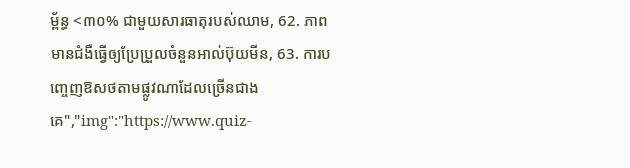ម្ព័ន្ធ <៣០% ជាមួយសារធាតុរបស់ឈាម, 62. ភាពមានជំងឺធ្វើឲ្យប្រែប្រួលចំនួនអាល់ប៊ុយមីន, 63. ការបញ្ចេញឱសថតាមផ្លូវណាដែលច្រើនជាងគេ","img":"https://www.quiz-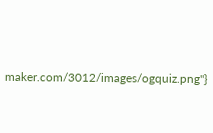maker.com/3012/images/ogquiz.png"}